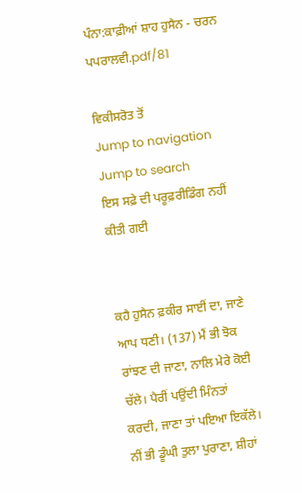ਪੰਨਾ:ਕਾਫ਼ੀਆਂ ਸ਼ਾਹ ਹੁਸੈਨ - ਚਰਨ ਪਪਰਾਲਵੀ.pdf/81

ਵਿਕੀਸਰੋਤ ਤੋਂ
Jump to navigation Jump to search
ਇਸ ਸਫ਼ੇ ਦੀ ਪਰੂਫ਼ਰੀਡਿੰਗ ਨਹੀਂ ਕੀਤੀ ਗਈ


ਕਹੈ ਹੁਸੈਨ ਫ਼ਕੀਰ ਸਾਈਂ ਦਾ, ਜਾਣੇ ਆਪ ਧਣੀ। (137) ਮੈਂ ਭੀ ਝੋਕ ਰਾਂਝਣ ਦੀ ਜਾਣਾ, ਨਾਲਿ ਮੇਰੇ ਕੋਈ ਚੱਲੇ। ਪੈਰੀਂ ਪਉਂਦੀ ਮਿੰਨਤਾਂ ਕਰਦੀ, ਜਾਣਾ ਤਾਂ ਪਇਆ ਇਕੱਲੇ। ਨੀਂ ਭੀ ਡੂੰਘੀ ਤੁਲਾ ਪੁਰਾਣਾ, ਸ਼ੀਹਾਂ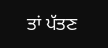ਤਾਂ ਪੱਤਣ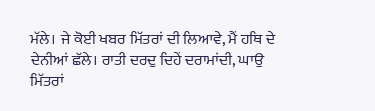ਮੱਲੇ। ਜੇ ਕੋਈ ਖਬਰ ਮਿੱਤਰਾਂ ਦੀ ਲਿਆਵੇ, ਮੈਂ ਹਥਿ ਦੇ ਦੇਨੀਆਂ ਛੱਲੇ। ਰਾਤੀ ਦਰਦੁ ਦਿਹੇਂ ਦਰਾਮਾਂਦੀ, ਘਾਉ ਮਿੱਤਰਾਂ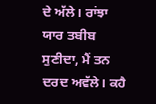ਦੇ ਅੱਲੇ। ਰਾਂਝਾ ਯਾਰ ਤਬੀਬ ਸੁਣੀਦਾ, ਮੈਂ ਤਨ ਦਰਦ ਅਵੱਲੇ। ਕਹੈ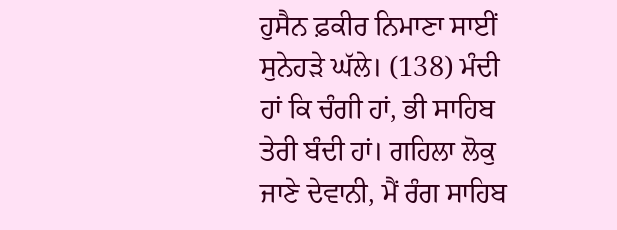ਹੁਸੈਨ ਫ਼ਕੀਰ ਨਿਮਾਣਾ ਸਾਈਂ ਸੁਨੇਹੜੇ ਘੱਲੇ। (138) ਮੰਦੀ ਹਾਂ ਕਿ ਚੰਗੀ ਹਾਂ, ਭੀ ਸਾਹਿਬ ਤੇਰੀ ਬੰਦੀ ਹਾਂ। ਗਹਿਲਾ ਲੋਕੁ ਜਾਣੇ ਦੇਵਾਨੀ, ਮੈਂ ਰੰਗ ਸਾਹਿਬ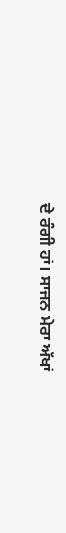ਦੇ ਰੰਗੀ ਹਾਂ। ਸਾਜਨ ਮੇਰਾ ਅੱਖਾਂ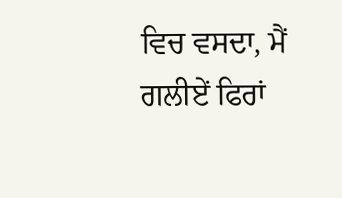ਵਿਚ ਵਸਦਾ, ਮੈਂ ਗਲੀਏਂ ਫਿਰਾਂ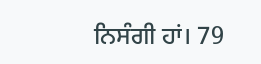ਨਿਸੰਗੀ ਹਾਂ। 79